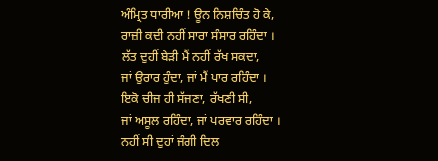ਅੰਮ੍ਰਿਤ ਧਾਰੀਆ ! ਊਨ ਨਿਸ਼ਚਿੰਤ ਹੋ ਕੇ,
ਰਾਜ਼ੀ ਕਦੀ ਨਹੀਂ ਸਾਰਾ ਸੰਸਾਰ ਰਹਿੰਦਾ ।
ਲੱਤ ਦੁਹੀਂ ਬੇੜੀ ਮੈਂ ਨਹੀਂ ਰੱਖ ਸਕਦਾ,
ਜਾਂ ਉਰਾਰ ਹੁੰਦਾ, ਜਾਂ ਮੈਂ ਪਾਰ ਰਹਿੰਦਾ ।
ਇਕੋ ਚੀਜ ਹੀ ਸੱਜਣਾ, ਰੱਖਣੀ ਸੀ,
ਜਾਂ ਅਸੂਲ ਰਹਿੰਦਾ, ਜਾਂ ਪਰਵਾਰ ਰਹਿੰਦਾ ।
ਨਹੀਂ ਸੀ ਦੁਹਾਂ ਜੰਗੀ ਦਿਲ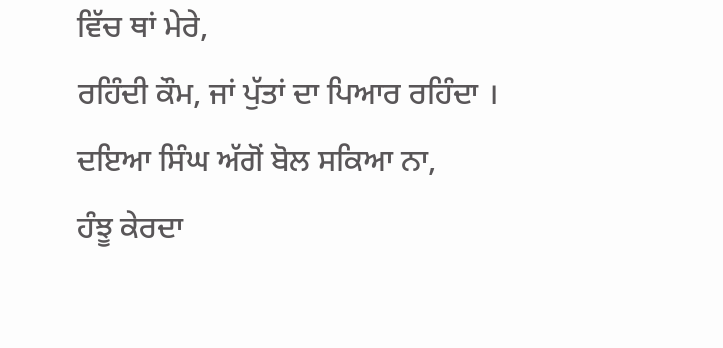ਵਿੱਚ ਥਾਂ ਮੇਰੇ,
ਰਹਿੰਦੀ ਕੌਮ, ਜਾਂ ਪੁੱਤਾਂ ਦਾ ਪਿਆਰ ਰਹਿੰਦਾ ।
ਦਇਆ ਸਿੰਘ ਅੱਗੋਂ ਬੋਲ ਸਕਿਆ ਨਾ,
ਹੰਝੂ ਕੇਰਦਾ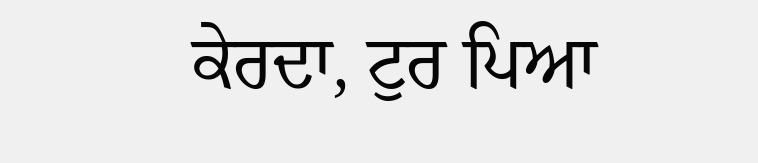ਕੇਰਦਾ, ਟੁਰ ਪਿਆ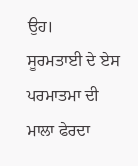ਉਹ।
ਸੂਰਮਤਾਈ ਦੇ ਏਸ ਪਰਮਾਤਮਾ ਦੀ
ਮਾਲਾ ਫੇਰਦਾ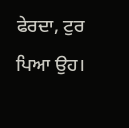ਫੇਰਦਾ, ਟੁਰ ਪਿਆ ਉਹ।